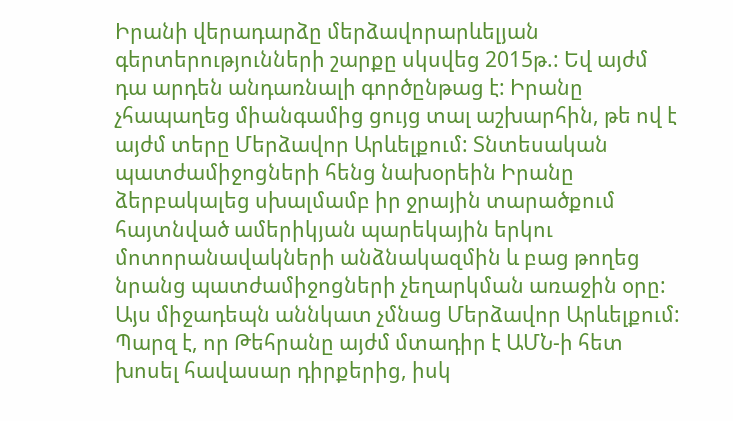Իրանի վերադարձը մերձավորարևելյան գերտերությունների շարքը սկսվեց 2015թ.: Եվ այժմ դա արդեն անդառնալի գործընթաց է: Իրանը չհապաղեց միանգամից ցույց տալ աշխարհին, թե ով է այժմ տերը Մերձավոր Արևելքում: Տնտեսական պատժամիջոցների հենց նախօրեին Իրանը ձերբակալեց սխալմամբ իր ջրային տարածքում հայտնված ամերիկյան պարեկային երկու մոտորանավակների անձնակազմին և բաց թողեց նրանց պատժամիջոցների չեղարկման առաջին օրը:
Այս միջադեպն աննկատ չմնաց Մերձավոր Արևելքում: Պարզ է, որ Թեհրանը այժմ մտադիր է ԱՄՆ-ի հետ խոսել հավասար դիրքերից, իսկ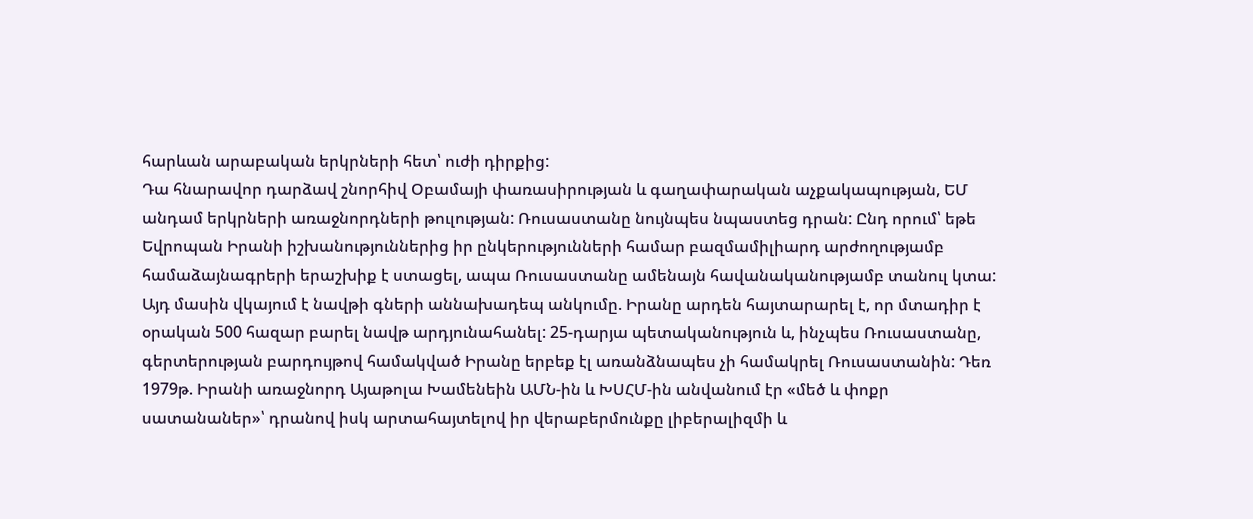հարևան արաբական երկրների հետ՝ ուժի դիրքից:
Դա հնարավոր դարձավ շնորհիվ Օբամայի փառասիրության և գաղափարական աչքակապության, ԵՄ անդամ երկրների առաջնորդների թուլության: Ռուսաստանը նույնպես նպաստեց դրան: Ընդ որում՝ եթե Եվրոպան Իրանի իշխանություններից իր ընկերությունների համար բազմամիլիարդ արժողությամբ համաձայնագրերի երաշխիք է ստացել, ապա Ռուսաստանը ամենայն հավանականությամբ տանուլ կտա:
Այդ մասին վկայում է նավթի գների աննախադեպ անկումը. Իրանը արդեն հայտարարել է, որ մտադիր է օրական 500 հազար բարել նավթ արդյունահանել: 25-դարյա պետականություն և, ինչպես Ռուսաստանը, գերտերության բարդույթով համակված Իրանը երբեք էլ առանձնապես չի համակրել Ռուսաստանին: Դեռ 1979թ. Իրանի առաջնորդ Այաթոլա Խամենեին ԱՄՆ-ին և ԽՍՀՄ-ին անվանում էր «մեծ և փոքր սատանաներ»՝ դրանով իսկ արտահայտելով իր վերաբերմունքը լիբերալիզմի և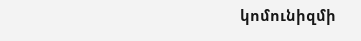կոմունիզմի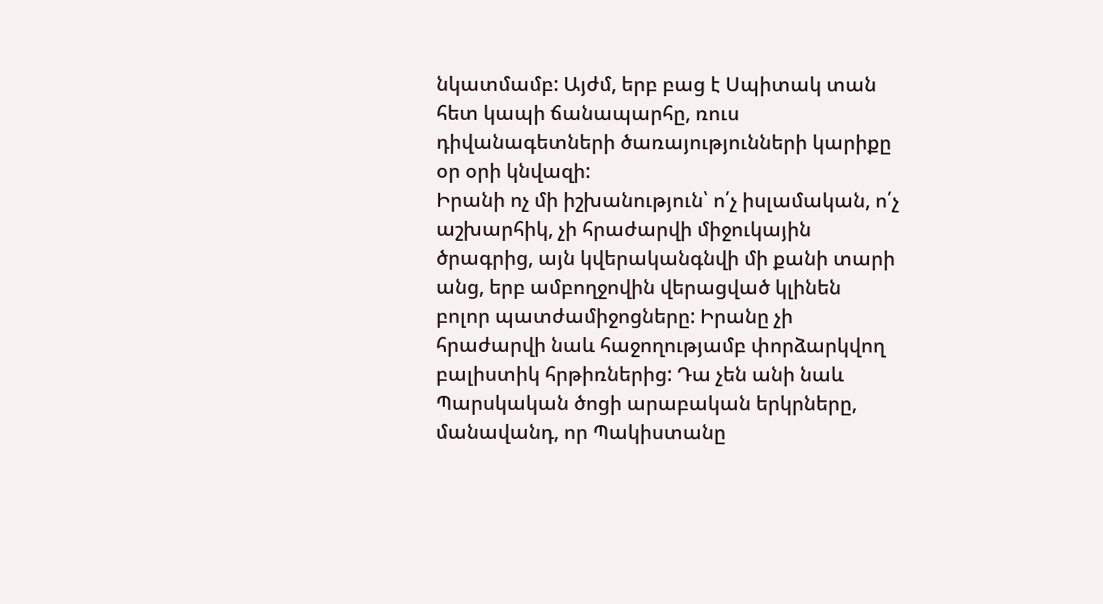նկատմամբ: Այժմ, երբ բաց է Սպիտակ տան հետ կապի ճանապարհը, ռուս դիվանագետների ծառայությունների կարիքը օր օրի կնվազի:
Իրանի ոչ մի իշխանություն՝ ո՛չ իսլամական, ո՛չ աշխարհիկ, չի հրաժարվի միջուկային ծրագրից, այն կվերականգնվի մի քանի տարի անց, երբ ամբողջովին վերացված կլինեն բոլոր պատժամիջոցները: Իրանը չի հրաժարվի նաև հաջողությամբ փորձարկվող բալիստիկ հրթիռներից: Դա չեն անի նաև Պարսկական ծոցի արաբական երկրները, մանավանդ, որ Պակիստանը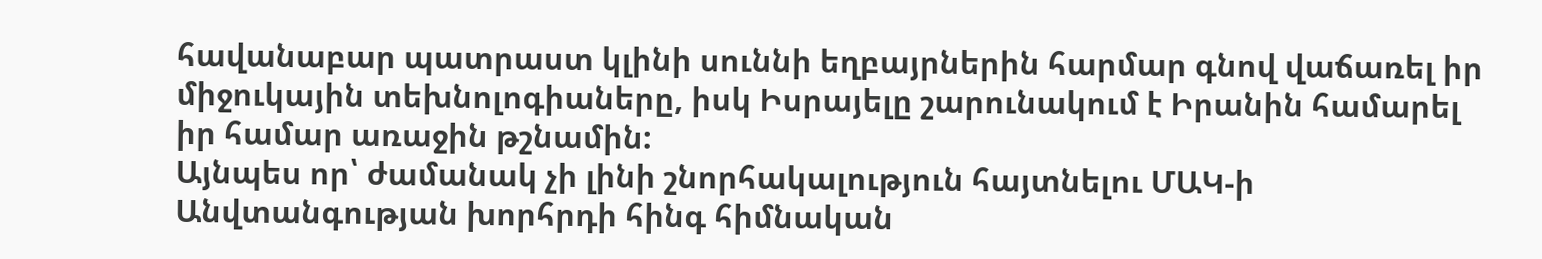հավանաբար պատրաստ կլինի սուննի եղբայրներին հարմար գնով վաճառել իր միջուկային տեխնոլոգիաները, իսկ Իսրայելը շարունակում է Իրանին համարել իր համար առաջին թշնամին:
Այնպես որ՝ ժամանակ չի լինի շնորհակալություն հայտնելու ՄԱԿ-ի Անվտանգության խորհրդի հինգ հիմնական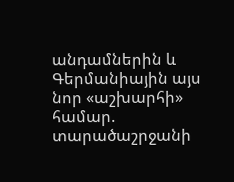անդամներին և Գերմանիային այս նոր «աշխարհի» համար. տարածաշրջանի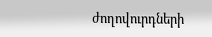ժողովուրդների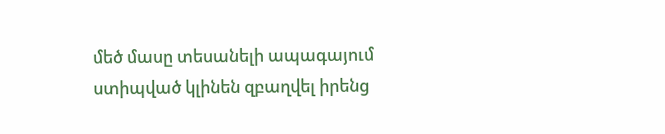մեծ մասը տեսանելի ապագայում ստիպված կլինեն զբաղվել իրենց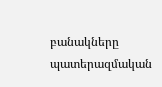բանակները պատերազմական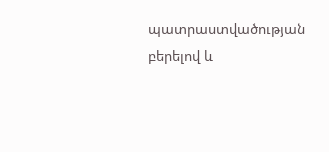պատրաստվածության բերելով և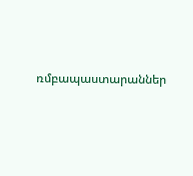ռմբապաստարաններ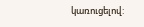կառուցելով: